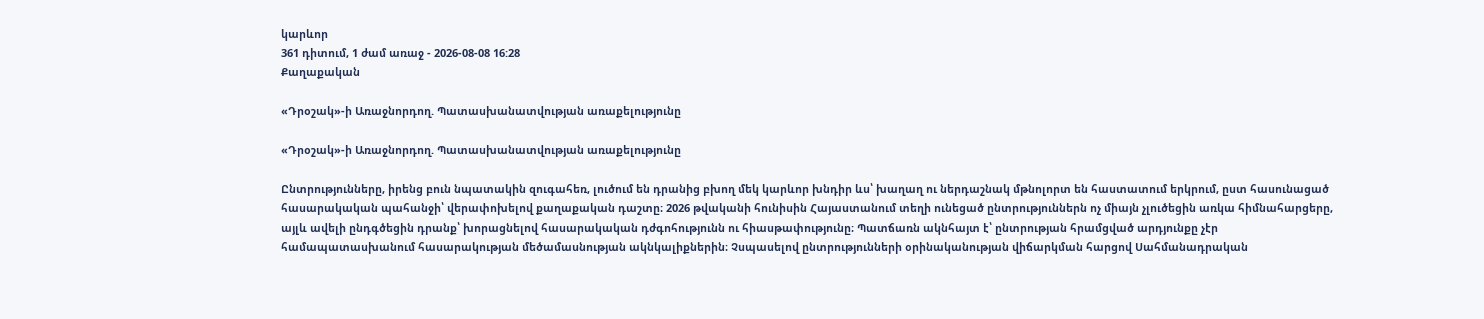կարևոր
361 դիտում, 1 ժամ առաջ - 2026-08-08 16:28
Քաղաքական

«Դրօշակ»-ի Առաջնորդող. Պատասխանատվության առաքելությունը

«Դրօշակ»-ի Առաջնորդող. Պատասխանատվության առաքելությունը

Ընտրությունները, իրենց բուն նպատակին զուգահեռ, լուծում են դրանից բխող մեկ կարևոր խնդիր ևս՝ խաղաղ ու ներդաշնակ մթնոլորտ են հաստատում երկրում, ըստ հասունացած հասարակական պահանջի՝ վերափոխելով քաղաքական դաշտը։ 2026 թվականի հունիսին Հայաստանում տեղի ունեցած ընտրություններն ոչ միայն չլուծեցին առկա հիմնահարցերը, այլև ավելի ընդգծեցին դրանք՝ խորացնելով հասարակական դժգոհությունն ու հիասթափությունը։ Պատճառն ակնհայտ է՝ ընտրության հրամցված արդյունքը չէր համապատասխանում հասարակության մեծամասնության ակնկալիքներին։ Չսպասելով ընտրությունների օրինականության վիճարկման հարցով Սահմանադրական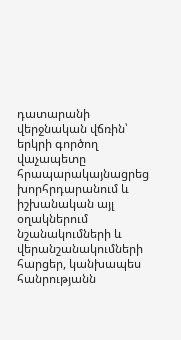դատարանի վերջնական վճռին՝ երկրի գործող վաչապետը հրապարակայնացրեց խորհրդարանում և իշխանական այլ օղակներում նշանակումների և վերանշանակումների հարցեր, կանխապես հանրությանն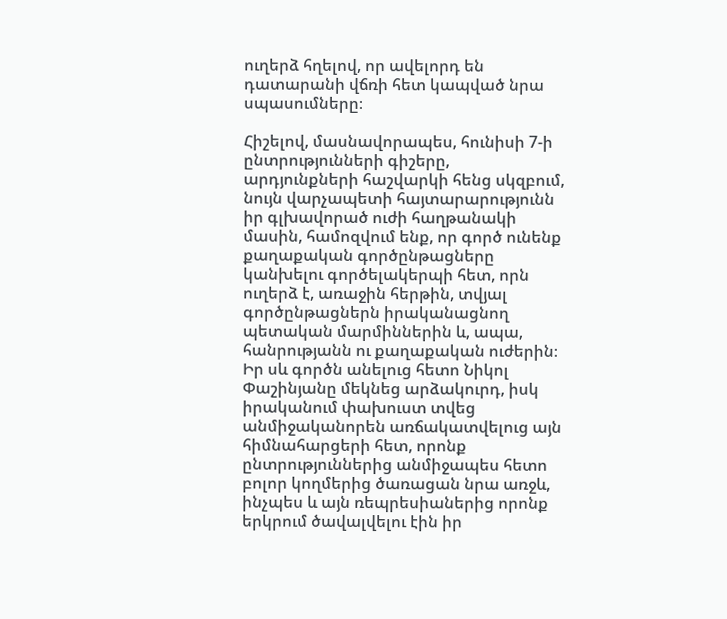ուղերձ հղելով, որ ավելորդ են դատարանի վճռի հետ կապված նրա սպասումները։

Հիշելով, մասնավորապես, հունիսի 7-ի ընտրությունների գիշերը, արդյունքների հաշվարկի հենց սկզբում, նույն վարչապետի հայտարարությունն իր գլխավորած ուժի հաղթանակի մասին, համոզվում ենք, որ գործ ունենք քաղաքական գործընթացները կանխելու գործելակերպի հետ, որն ուղերձ է, առաջին հերթին, տվյալ գործընթացներն իրականացնող պետական մարմիններին և, ապա, հանրությանն ու քաղաքական ուժերին։ Իր սև գործն անելուց հետո Նիկոլ Փաշինյանը մեկնեց արձակուրդ, իսկ իրականում փախուստ տվեց անմիջականորեն առճակատվելուց այն հիմնահարցերի հետ, որոնք ընտրություններից անմիջապես հետո բոլոր կողմերից ծառացան նրա առջև, ինչպես և այն ռեպրեսիաներից որոնք երկրում ծավալվելու էին իր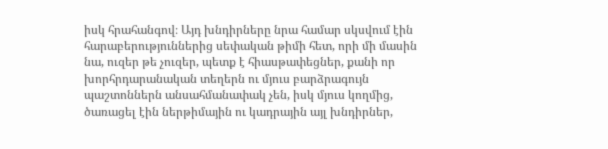իսկ հրահանգով։ Այդ խնդիրները նրա համար սկսվում էին հարաբերություններից սեփական թիմի հետ, որի մի մասին նա, ուզեր թե չուզեր, պետք է հիասթափեցներ, քանի որ խորհրդարանական տեղերն ու մյուս բարձրագույն պաշտոններն անսահմանափակ չեն, իսկ մյուս կողմից, ծառացել էին ներթիմային ու կադրային այլ խնդիրներ,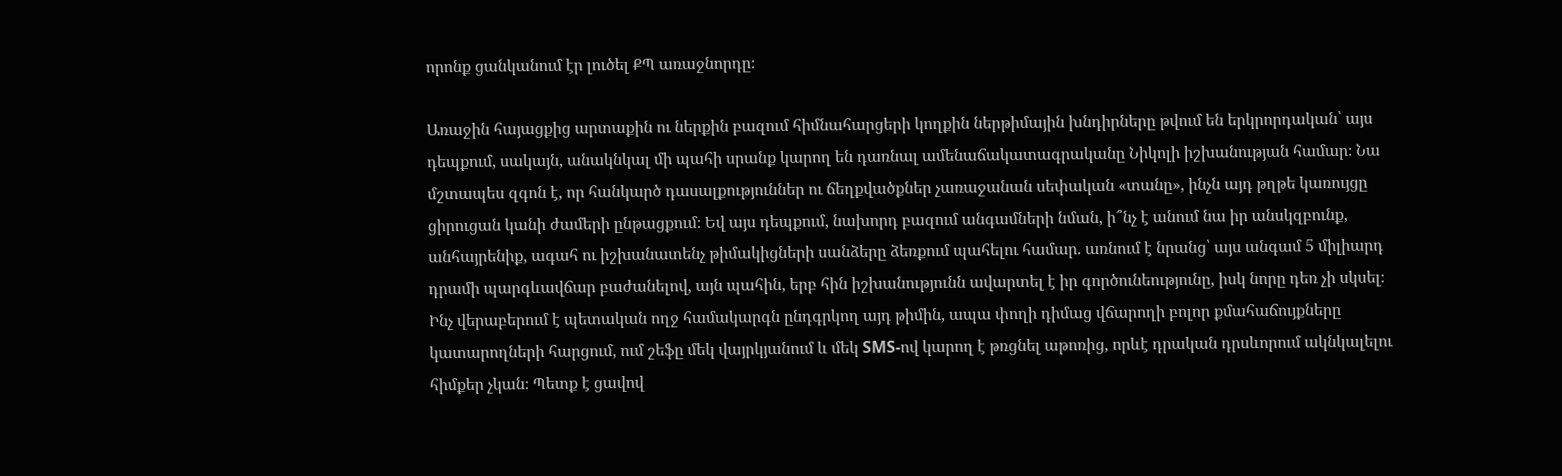որոնք ցանկանում էր լուծել ՔՊ առաջնորդը։

Առաջին հայացքից արտաքին ու ներքին բազում հիմնահարցերի կողքին ներթիմային խնդիրները թվում են երկրորդական՝ այս դեպքում, սակայն, անակնկալ մի պահի սրանք կարող են դառնալ ամենաճակատագրականը Նիկոլի իշխանության համար։ Նա մշտապես զգոն է, որ հանկարծ դասալքություններ ու ճեղքվածքներ չառաջանան սեփական «տանը», ինչն այդ թղթե կառույցը ցիրուցան կանի ժամերի ընթացքում։ Եվ այս դեպքում, նախորդ բազում անգամների նման, ի՞նչ է անում նա իր անսկզբունք, անհայրենիք, ագահ ու իշխանատենչ թիմակիցների սանձերը ձեռքում պահելու համար. առնում է նրանց՝ այս անգամ 5 միլիարդ դրամի պարգևավճար բաժանելով, այն պահին, երբ հին իշխանությունն ավարտել է իր գործունեությունը, իսկ նորը դեռ չի սկսել։ Ինչ վերաբերում է պետական ողջ համակարգն ընդգրկող այդ թիմին, ապա փողի դիմաց վճարողի բոլոր քմահաճույքները կատարողների հարցում, ում շեֆը մեկ վայրկյանում և մեկ SMS-ով կարող է թռցնել աթոռից, որևէ դրական դրսևորում ակնկալելու հիմքեր չկան։ Պետք է ցավով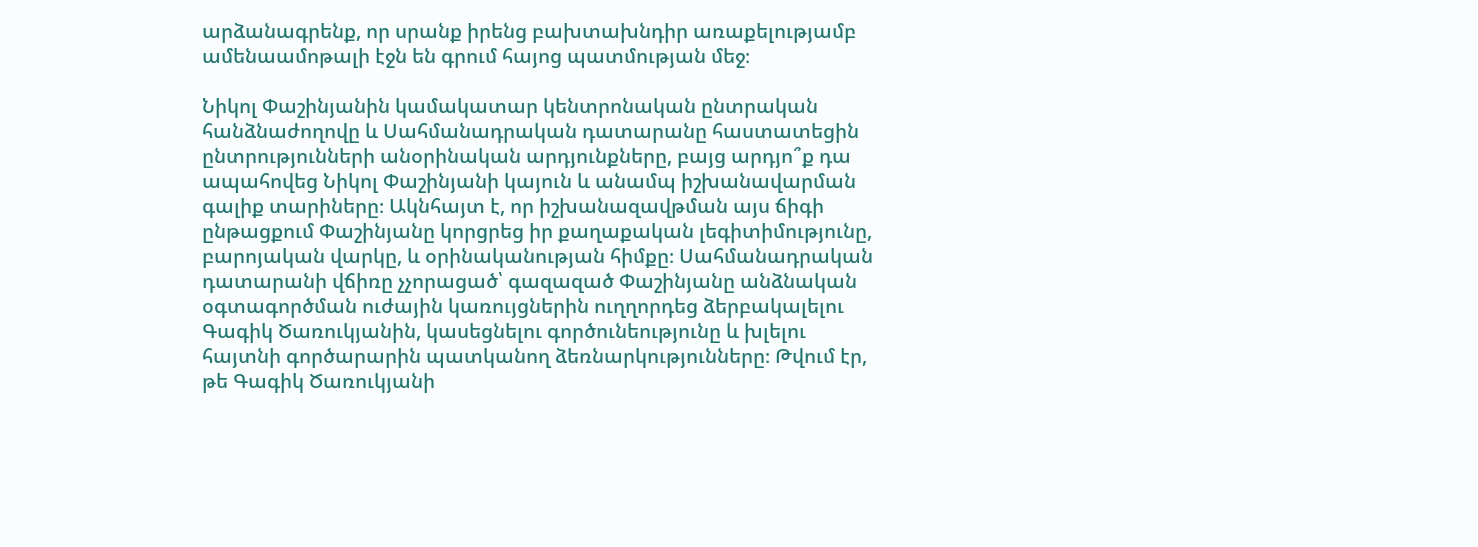արձանագրենք, որ սրանք իրենց բախտախնդիր առաքելությամբ ամենաամոթալի էջն են գրում հայոց պատմության մեջ։

Նիկոլ Փաշինյանին կամակատար կենտրոնական ընտրական հանձնաժողովը և Սահմանադրական դատարանը հաստատեցին ընտրությունների անօրինական արդյունքները, բայց արդյո՞ք դա ապահովեց Նիկոլ Փաշինյանի կայուն և անամպ իշխանավարման գալիք տարիները։ Ակնհայտ է, որ իշխանազավթման այս ճիգի ընթացքում Փաշինյանը կորցրեց իր քաղաքական լեգիտիմությունը, բարոյական վարկը, և օրինականության հիմքը։ Սահմանադրական դատարանի վճիռը չչորացած՝ գազազած Փաշինյանը անձնական օգտագործման ուժային կառույցներին ուղղորդեց ձերբակալելու Գագիկ Ծառուկյանին, կասեցնելու գործունեությունը և խլելու հայտնի գործարարին պատկանող ձեռնարկությունները։ Թվում էր, թե Գագիկ Ծառուկյանի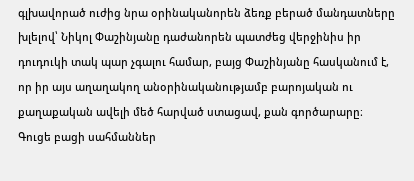գլխավորած ուժից նրա օրինականորեն ձեռք բերած մանդատները խլելով՝ Նիկոլ Փաշինյանը դաժանորեն պատժեց վերջինիս իր դուդուկի տակ պար չգալու համար, բայց Փաշինյանը հասկանում է, որ իր այս աղաղակող անօրինականությամբ բարոյական ու քաղաքական ավելի մեծ հարված ստացավ, քան գործարարը։ Գուցե բացի սահմաններ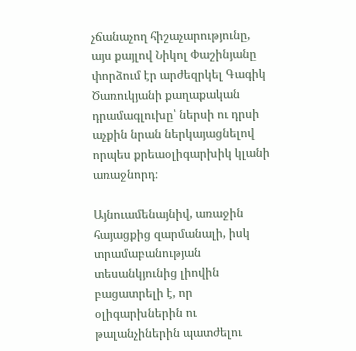չճանաչող հիշաչարությունը, այս քայլով Նիկոլ Փաշինյանը փորձում էր արժեզրկել Գագիկ Ծառուկյանի քաղաքական դրամագլուխը՝ ներսի ու դրսի աչքին նրան ներկայացնելով որպես քրեաօլիգարխիկ կլանի առաջնորդ։

Այնուամենայնիվ, առաջին հայացքից զարմանալի, իսկ տրամաբանության տեսանկյունից լիովին բացատրելի է, որ օլիգարխներին ու թալանչիներին պատժելու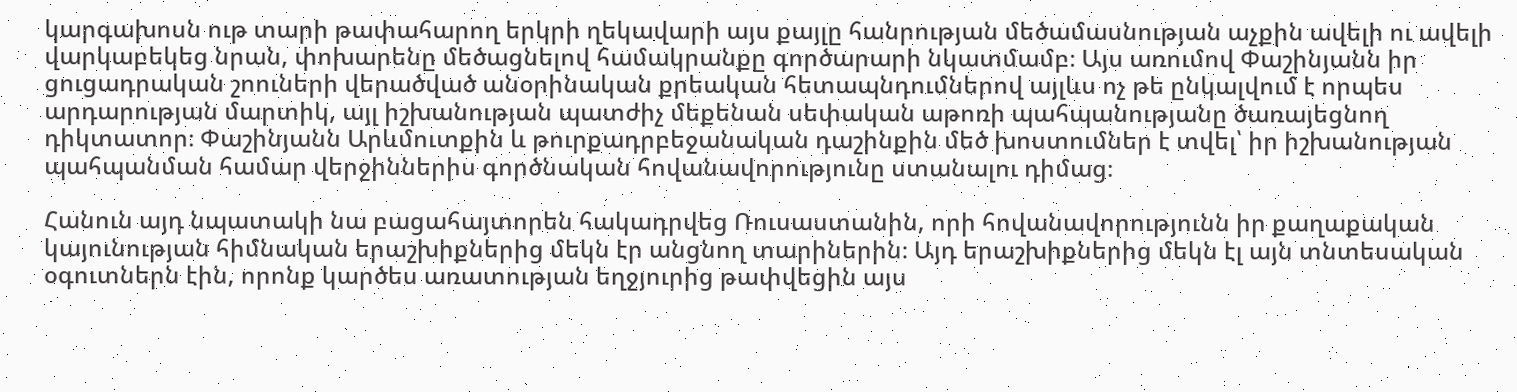կարգախոսն ութ տարի թափահարող երկրի ղեկավարի այս քայլը հանրության մեծամասնության աչքին ավելի ու ավելի վարկաբեկեց նրան, փոխարենը մեծացնելով համակրանքը գործարարի նկատմամբ։ Այս առումով Փաշինյանն իր ցուցադրական շոուների վերածված անօրինական քրեական հետապնդումներով այլևս ոչ թե ընկալվում է որպես արդարության մարտիկ, այլ իշխանության պատժիչ մեքենան սեփական աթոռի պահպանությանը ծառայեցնող դիկտատոր։ Փաշինյանն Արևմուտքին և թուրքադրբեջանական դաշինքին մեծ խոստումներ է տվել՝ իր իշխանության պահպանման համար վերջիններիս գործնական հովանավորությունը ստանալու դիմաց։

Հանուն այդ նպատակի նա բացահայտորեն հակադրվեց Ռուսաստանին, որի հովանավորությունն իր քաղաքական կայունության հիմնական երաշխիքներից մեկն էր անցնող տարիներին։ Այդ երաշխիքներից մեկն էլ այն տնտեսական օգուտներն էին, որոնք կարծես առատության եղջյուրից թափվեցին այս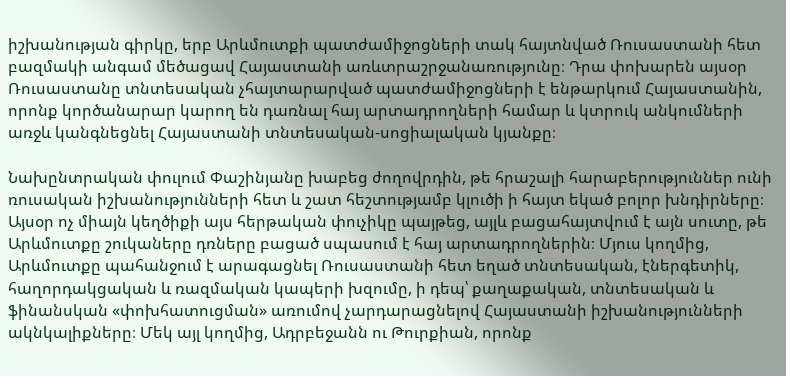իշխանության գիրկը, երբ Արևմուտքի պատժամիջոցների տակ հայտնված Ռուսաստանի հետ բազմակի անգամ մեծացավ Հայաստանի առևտրաշրջանառությունը։ Դրա փոխարեն այսօր Ռուսաստանը տնտեսական չհայտարարված պատժամիջոցների է ենթարկում Հայաստանին, որոնք կործանարար կարող են դառնալ հայ արտադրողների համար և կտրուկ անկումների առջև կանգնեցնել Հայաստանի տնտեսական-սոցիալական կյանքը։

Նախընտրական փուլում Փաշինյանը խաբեց ժողովրդին, թե հրաշալի հարաբերություններ ունի ռուսական իշխանությունների հետ և շատ հեշտությամբ կլուծի ի հայտ եկած բոլոր խնդիրները։ Այսօր ոչ միայն կեղծիքի այս հերթական փուչիկը պայթեց, այլև բացահայտվում է այն սուտը, թե Արևմուտքը շուկաները դռները բացած սպասում է հայ արտադրողներին։ Մյուս կողմից, Արևմուտքը պահանջում է արագացնել Ռուսաստանի հետ եղած տնտեսական, էներգետիկ, հաղորդակցական և ռազմական կապերի խզումը, ի դեպ՝ քաղաքական, տնտեսական և ֆինանսկան «փոխհատուցման» առումով չարդարացնելով Հայաստանի իշխանությունների ակնկալիքները։ Մեկ այլ կողմից, Ադրբեջանն ու Թուրքիան, որոնք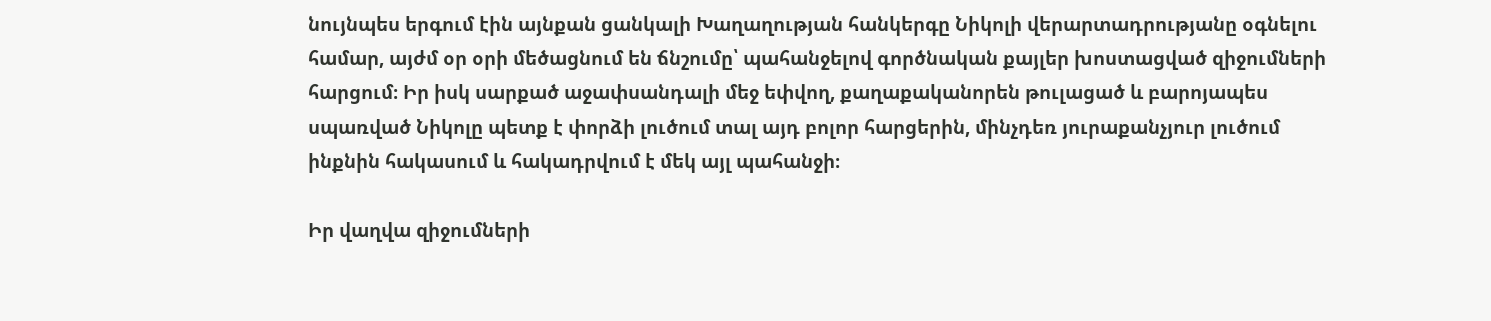նույնպես երգում էին այնքան ցանկալի Խաղաղության հանկերգը Նիկոլի վերարտադրությանը օգնելու համար, այժմ օր օրի մեծացնում են ճնշումը՝ պահանջելով գործնական քայլեր խոստացված զիջումների հարցում։ Իր իսկ սարքած աջափսանդալի մեջ եփվող, քաղաքականորեն թուլացած և բարոյապես սպառված Նիկոլը պետք է փորձի լուծում տալ այդ բոլոր հարցերին, մինչդեռ յուրաքանչյուր լուծում ինքնին հակասում և հակադրվում է մեկ այլ պահանջի։

Իր վաղվա զիջումների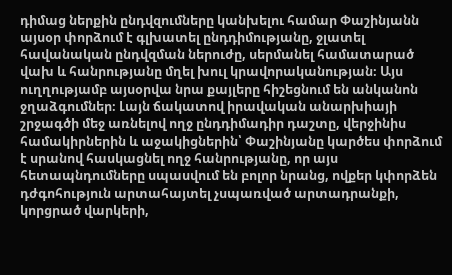դիմաց ներքին ընդվզումները կանխելու համար Փաշինյանն այսօր փորձում է գլխատել ընդդիմությանը, ջլատել հավանական ընդվզման ներուժը, սերմանել համատարած վախ և հանրությանը մղել խուլ կրավորականության։ Այս ուղղությամբ այսօրվա նրա քայլերը հիշեցնում են անկանոն ջղաձգումներ։ Լայն ճակատով իրավական անարխիայի շրջագծի մեջ առնելով ողջ ընդդիմադիր դաշտը, վերջինիս համակիրներին և աջակիցներին՝ Փաշինյանը կարծես փորձում է սրանով հասկացնել ողջ հանրությանը, որ այս հետապնդումները սպասվում են բոլոր նրանց, ովքեր կփորձեն դժգոհություն արտահայտել չսպառված արտադրանքի, կորցրած վարկերի,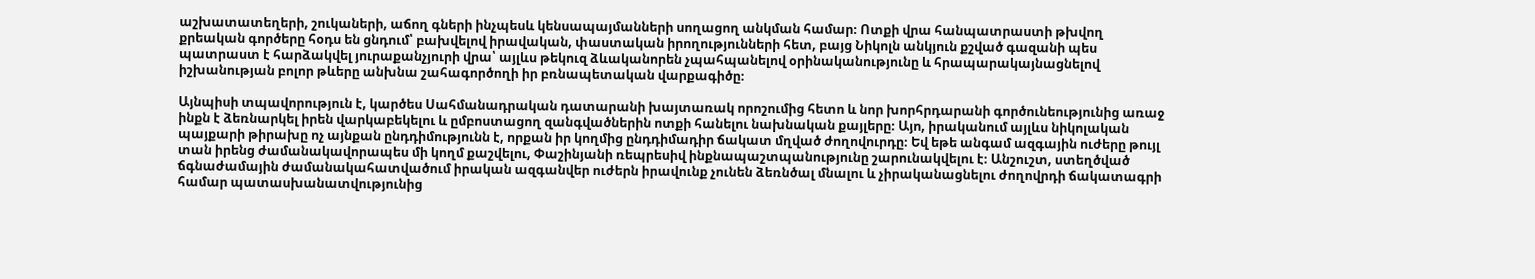աշխատատեղերի, շուկաների, աճող գների ինչպեսև կենսապայմանների սողացող անկման համար։ Ոտքի վրա հանպատրաստի թխվող քրեական գործերը հօդս են ցնդում՝ բախվելով իրավական, փաստական իրողությունների հետ, բայց Նիկոլն անկյուն քշված գազանի պես պատրաստ է հարձակվել յուրաքանչյուրի վրա՝ այլևս թեկուզ ձևականորեն չպահպանելով օրինականությունը և հրապարակայնացնելով իշխանության բոլոր թևերը անխնա շահագործողի իր բռնապետական վարքագիծը։

Այնպիսի տպավորություն է, կարծես Սահմանադրական դատարանի խայտառակ որոշումից հետո և նոր խորհրդարանի գործունեությունից առաջ ինքն է ձեռնարկել իրեն վարկաբեկելու և ըմբոստացող զանգվածներին ոտքի հանելու նախնական քայլերը։ Այո, իրականում այլևս նիկոլական պայքարի թիրախը ոչ այնքան ընդդիմությունն է, որքան իր կողմից ընդդիմադիր ճակատ մղված ժողովուրդը։ Եվ եթե անգամ ազգային ուժերը թույլ տան իրենց ժամանակավորապես մի կողմ քաշվելու, Փաշինյանի ռեպրեսիվ ինքնապաշտպանությունը շարունակվելու է։ Անշուշտ, ստեղծված ճգնաժամային ժամանակահատվածում իրական ազգանվեր ուժերն իրավունք չունեն ձեռնծալ մնալու և չիրականացնելու ժողովրդի ճակատագրի համար պատասխանատվությունից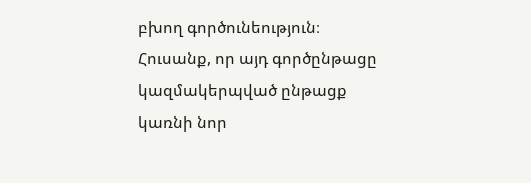բխող գործունեություն։ Հուսանք, որ այդ գործընթացը կազմակերպված ընթացք կառնի նոր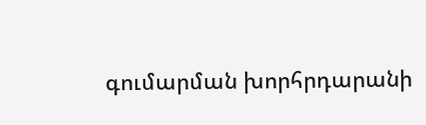գումարման խորհրդարանի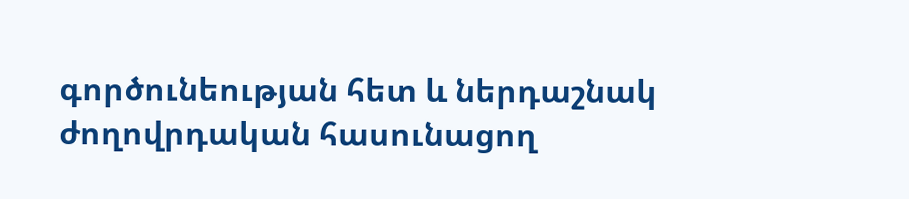գործունեության հետ և ներդաշնակ ժողովրդական հասունացող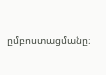ըմբոստացմանը։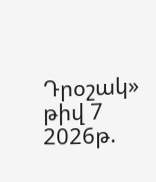Դրօշակ» թիվ 7 2026թ.